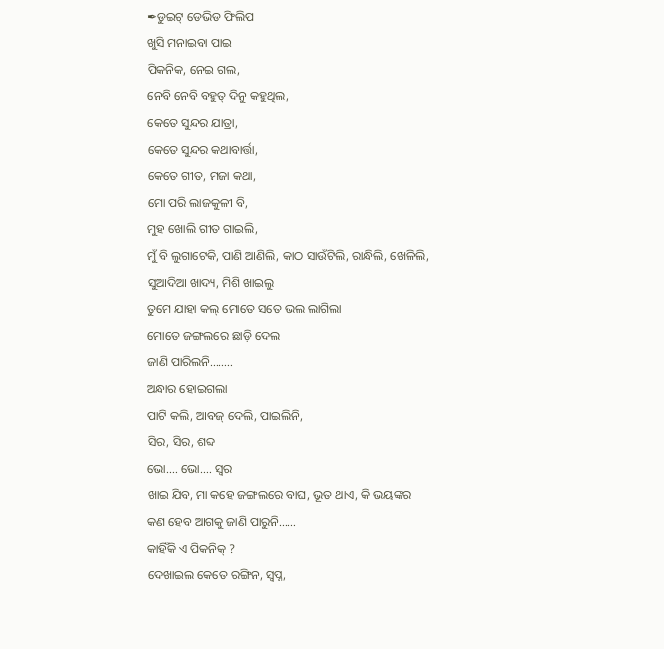✒ଡୁଇଟ୍ ଡେଭିଡ ଫିଲିପ
ଖୁସି ମନାଇବା ପାଇ
ପିକନିକ, ନେଇ ଗଲ,
ନେବି ନେବି ବହୁତ୍ ଦିନୁ କହୁଥିଲ,
କେତେ ସୁନ୍ଦର ଯାତ୍ରା,
କେତେ ସୁନ୍ଦର କଥାବାର୍ତ୍ତା,
କେତେ ଗୀତ, ମଜା କଥା,
ମୋ ପରି ଲାଜକୁଳୀ ବି,
ମୁହ ଖୋଲି ଗୀତ ଗାଇଲି,
ମୁଁ ବି ଲୁଗାଟେକି, ପାଣି ଆଣିଲି, କାଠ ସାଉଁଟିଲି, ରାନ୍ଧିଲି, ଖେଳିଲି,
ସୁଆଦିଆ ଖାଦ୍ୟ, ମିଶି ଖାଇଲୁ
ତୁମେ ଯାହା କଲ୍ ମୋତେ ସତେ ଭଲ ଲାଗିଲା
ମୋତେ ଜଙ୍ଗଲରେ ଛାଡ଼ି ଦେଲ
ଜାଣି ପାରିଲନି……..
ଅନ୍ଧାର ହୋଇଗଲା
ପାଟି କଲି, ଆବଜ୍ ଦେଲି, ପାଇଲିନି,
ସିର, ସିର, ଶବ୍ଦ
ଭୋ…. ଭୋ…. ସ୍ୱର
ଖାଇ ଯିବ, ମା କହେ ଜଙ୍ଗଲରେ ବାଘ, ଭୂତ ଥାଏ, କି ଭୟଙ୍କର
କଣ ହେବ ଆଗକୁ ଜାଣି ପାରୁନି……
କାହିଁକି ଏ ପିକନିକ୍ ?
ଦେଖାଇଲ କେତେ ରଙ୍ଗିନ, ସ୍ବପ୍ନ,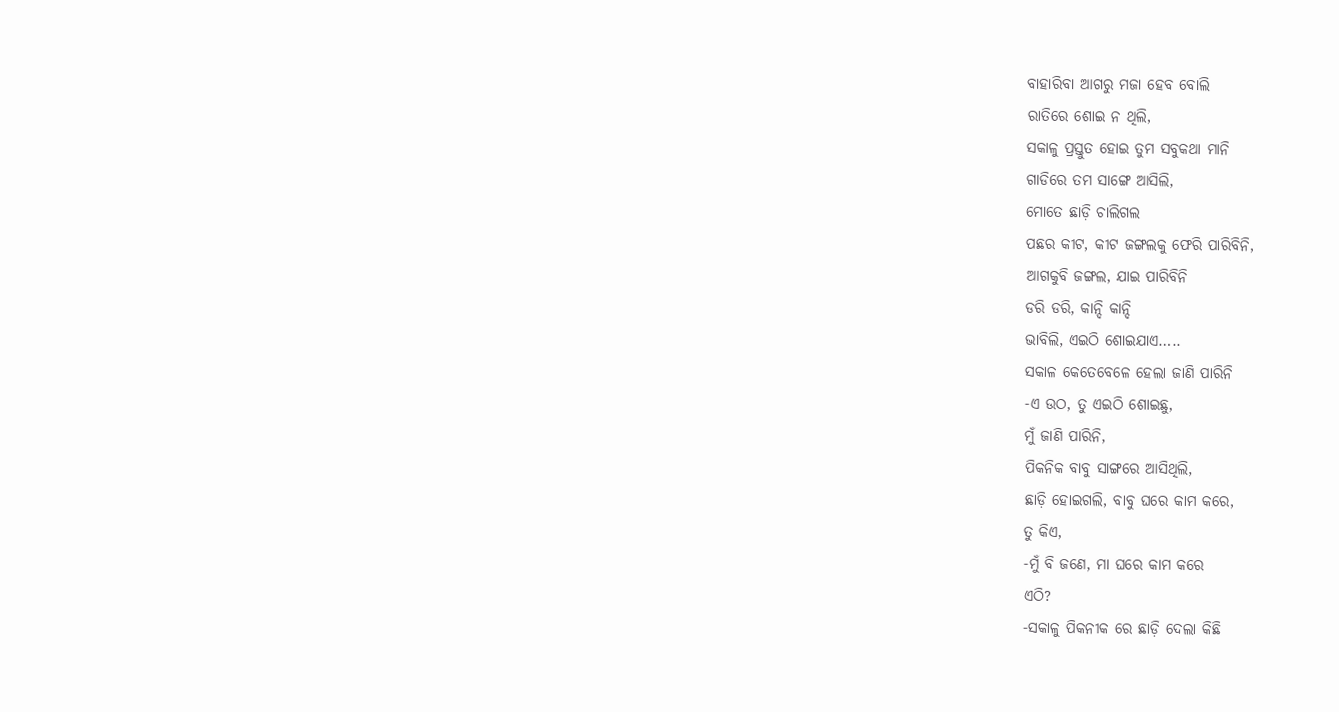ବାହାରିବା ଆଗରୁ ମଜା ହେବ ବୋଲି
ରାତିରେ ଶୋଇ ନ ଥିଲି,
ସକାଳୁ ପ୍ରସ୍ତୁତ ହୋଇ ତୁମ ସବୁକଥା ମାନି
ଗାଡିରେ ତମ ସାଙ୍ଗେ ଆସିଲି,
ମୋତେ ଛାଡ଼ି ଚାଲିଗଲ
ପଛର କୀଟ, କୀଟ ଜଙ୍ଗଲକୁ ଫେରି ପାରିବିନି,
ଆଗକୁବି ଜଙ୍ଗଲ, ଯାଇ ପାରିବିନି
ଡରି ଡରି, କାନ୍ଦି କାନ୍ଦି
ଭାବିଲି, ଏଇଠି ଶୋଇଯାଏ…..
ସକାଳ କେତେବେଳେ ହେଲା ଜାଣି ପାରିନି
-ଏ ଉଠ, ତୁ ଏଇଠି ଶୋଇଛୁ,
ମୁଁ ଜାଣି ପାରିନି,
ପିକନିକ ବାବୁ ସାଙ୍ଗରେ ଆସିଥିଲି,
ଛାଡ଼ି ହୋଇଗଲି, ବାବୁ ଘରେ କାମ କରେ,
ତୁ କିଏ,
-ମୁଁ ବି ଜଣେ, ମା ଘରେ କାମ କରେ
ଏଠି?
-ସକାଳୁ ପିକନୀକ ରେ ଛାଡ଼ି ଦେଲା କିଛି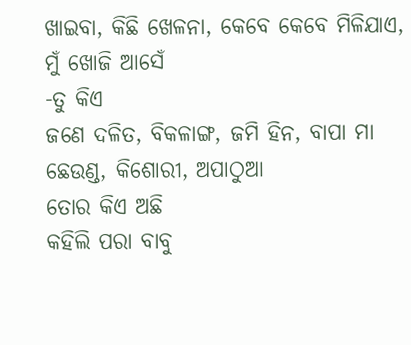ଖାଇବା, କିଛି ଖେଳନା, କେବେ କେବେ ମିଳିଯାଏ,
ମୁଁ ଖୋଜି ଆସେଁ
-ତୁ କିଏ
ଜଣେ ଦଳିତ, ବିକଳାଙ୍ଗ, ଜମି ହିନ, ବାପା ମା ଛେଉଣ୍ଡ, କିଶୋରୀ, ଅପାଠୁଆ
ତୋର କିଏ ଅଛି
କହିଲି ପରା ବାବୁ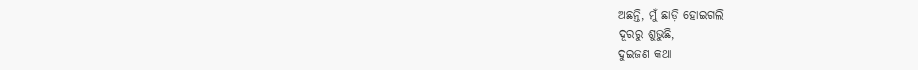ଅଛନ୍ତି, ମୁଁ ଛାଡ଼ି ହୋଇଗଲି
ଦୂରରୁ ଶୁଭୁଛି,
ଦୁଇଜଣ କଥା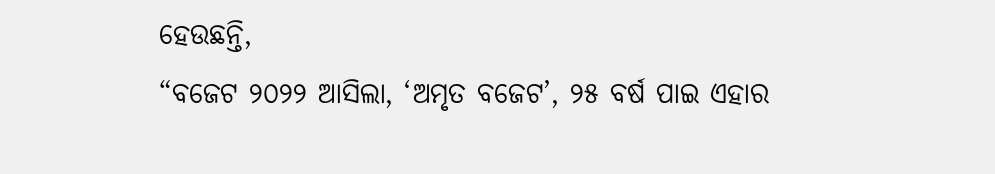ହେଉଛନ୍ତି,
“ବଜେଟ ୨୦୨୨ ଆସିଲା, ‘ଅମୃତ ବଜେଟ’, ୨୫ ବର୍ଷ ପାଇ ଏହାର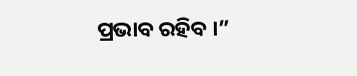ପ୍ରଭାବ ରହିବ ।”